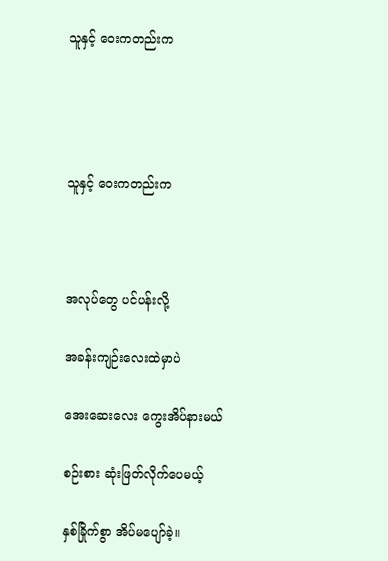သူနှင့် ဝေးကတည်းက




သူနှင့် ဝေးကတည်းက



အလုပ်တွေ ပင်ပန်းလို့

အခန်းကျဉ်းလေးထဲမှာပဲ

အေးဆေးလေး ကွေးအိပ်နားမယ်

စဉ်းစား ဆုံးဖြတ်လိုက်ပေမယ့်

နှစ်ခြိုက်စွာ အိပ်မပျော်ခဲ့။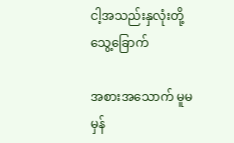ငါ့အသည်းနှလုံးတို့ သွေ့‌ခြောက်

အစားအသောက် မူမမှန်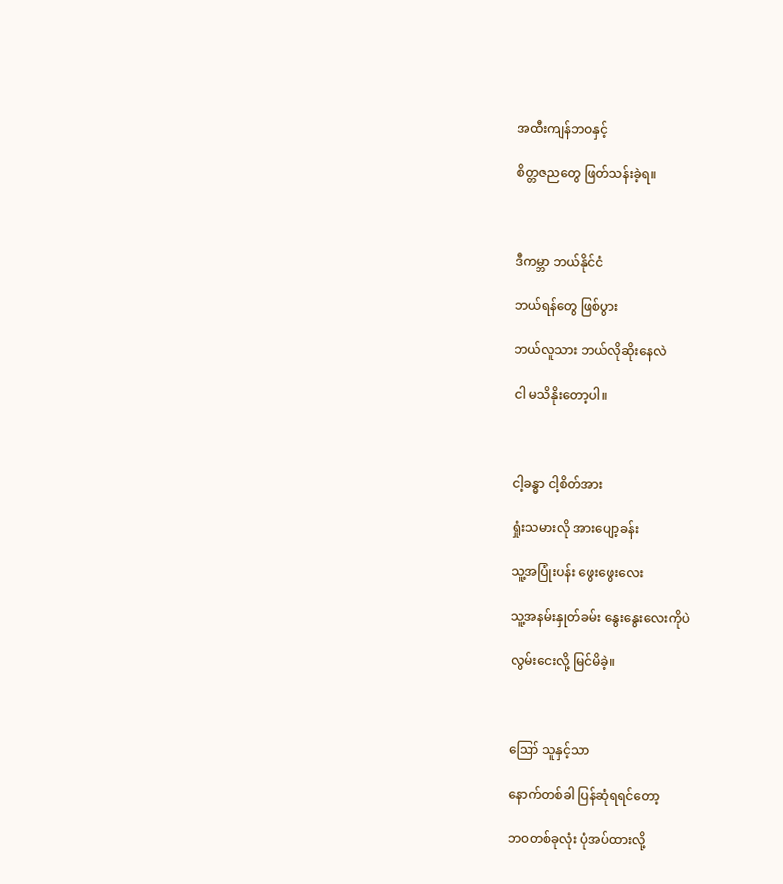အထီးကျန်ဘဝနှင့်

စိတ္တဇညတွေ ဖြတ်သန်းခဲ့ရ။



ဒီကမ္ဘာ ဘယ်နိုင်ငံ

ဘယ်ရန်တွေ ဖြစ်ပွား

ဘယ်လူသား ဘယ်လိုဆိုးနေလဲ

ငါ မသိနိုးတော့ပါ။



ငါ့ခန္ဓာ ငါ့စိတ်အား

ရှုံးသမားလို အားပျော့ခန်း

သူ့အပြုံးပန်း ဖွေးဖွေးလေး

သူ့အနမ်းနှုတ်ခမ်း နွေးနွေးလေးကိုပဲ

လွမ်းငေးလို့ မြင်မိခဲ့။



ဪ သူနှင့်သာ

နောက်တစ်ခါ ပြန်ဆုံရရင်တော့

ဘဝတစ်ခုလုံး ပုံအပ်ထားလို့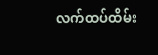လက်ထပ်ထိမ်း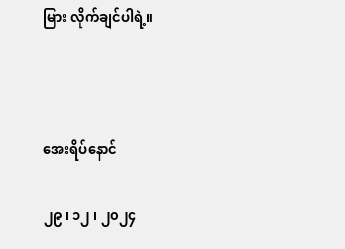မြား လိုက်ချင်ပါရဲ့။



အေးရိပ်နောင်

၂၉၊ ၁၂ ၊ ၂၀၂၄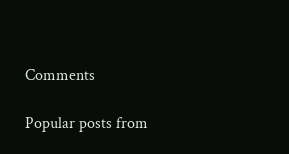Comments

Popular posts from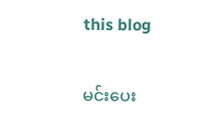this blog

မင်းပေး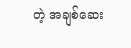တဲ့ အချစ်ဆေး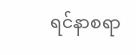ရင်နာစရာ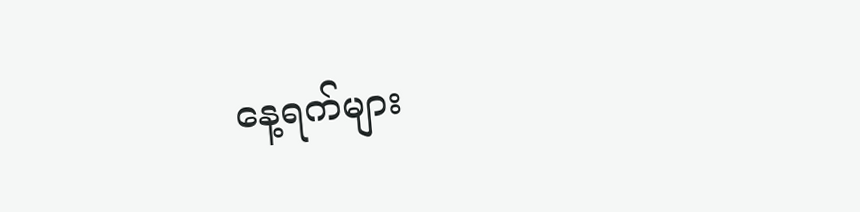နေ့ရက်များ